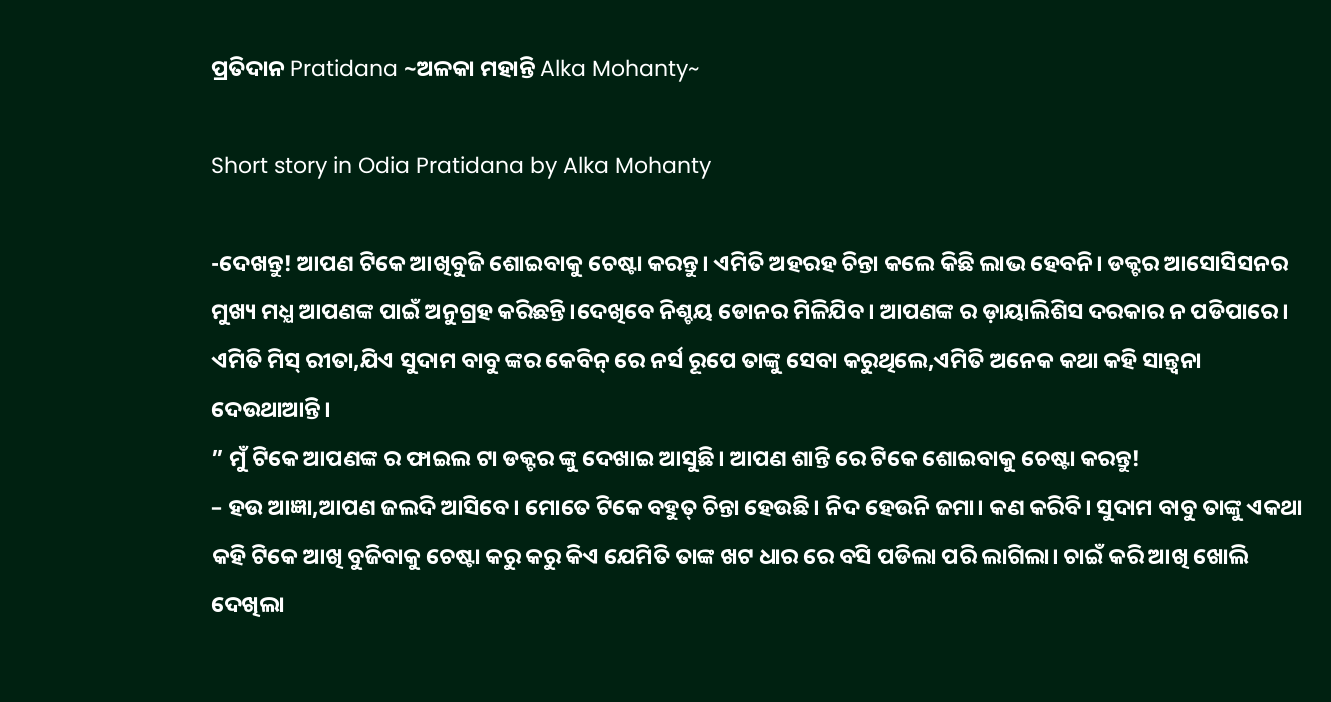ପ୍ରତିଦାନ Pratidana ~ଅଳକା ମହାନ୍ତି Alka Mohanty~

Short story in Odia Pratidana by Alka Mohanty

-ଦେଖନ୍ତୁ! ଆପଣ ଟିକେ ଆଖିବୁଜି ଶୋଇବାକୁ ଚେଷ୍ଟା କରନ୍ତୁ। ଏମିତି ଅହରହ ଚିନ୍ତା କଲେ କିଛି ଲାଭ ହେବନି। ଡକ୍ଟର ଆସୋସିସନର ମୁଖ୍ୟ ମଧ୍ଯ ଆପଣଙ୍କ ପାଇଁ ଅନୁଗ୍ରହ କରିଛନ୍ତି।ଦେଖିବେ ନିଶ୍ଚୟ ଡୋନର ମିଳିଯିବ। ଆପଣଙ୍କ ର ଡ଼ାୟାଲିଶିସ ଦରକାର ନ ପଡିପାରେ।
ଏମିତି ମିସ୍ ରୀତା,ଯିଏ ସୁଦାମ ବାବୁ ଙ୍କର କେବିନ୍ ରେ ନର୍ସ ରୂପେ ତାଙ୍କୁ ସେବା କରୁଥିଲେ,ଏମିତି ଅନେକ କଥା କହି ସାନ୍ତ୍ଵନା ଦେଉଥାଆନ୍ତି।
” ମୁଁ ଟିକେ ଆପଣଙ୍କ ର ଫାଇଲ ଟା ଡକ୍ଟର ଙ୍କୁ ଦେଖାଇ ଆସୁଛି। ଆପଣ ଶାନ୍ତି ରେ ଟିକେ ଶୋଇବାକୁ ଚେଷ୍ଟା କରନ୍ତୁ!
– ହଉ ଆଜ୍ଞା,ଆପଣ ଜଲଦି ଆସିବେ। ମୋତେ ଟିକେ ବହୁତ୍ ଚିନ୍ତା ହେଉଛି। ନିଦ ହେଉନି ଜମା। କଣ କରିବି। ସୁଦାମ ବାବୁ ତାଙ୍କୁ ଏକଥା କହି ଟିକେ ଆଖି ବୁଜିବାକୁ ଚେଷ୍ଟା କରୁ କରୁ କିଏ ଯେମିତି ତାଙ୍କ ଖଟ ଧାର ରେ ବସି ପଡିଲା ପରି ଲାଗିଲା। ଚାଇଁ କରି ଆଖି ଖୋଲି ଦେଖିଲା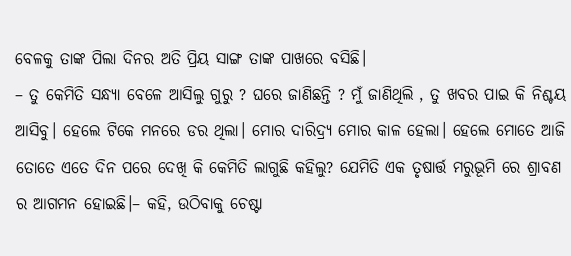ବେଳକୁ ତାଙ୍କ ପିଲା ଦିନର ଅତି ପ୍ରିୟ ସାଙ୍ଗ ତାଙ୍କ ପାଖରେ ବସିଛି।
– ତୁ କେମିତି ସନ୍ଧ୍ୟା ବେଳେ ଆସିଲୁ ଗୁରୁ ? ଘରେ ଜାଣିଛନ୍ତି ? ମୁଁ ଜାଣିଥିଲି , ତୁ ଖବର ପାଇ କି ନିଶ୍ଚୟ ଆସିବୁ। ହେଲେ ଟିକେ ମନରେ ଡର ଥିଲା। ମୋର ଦାରିଦ୍ର୍ୟ ମୋର କାଳ ହେଲା। ହେଲେ ମୋତେ ଆଜି ତୋତେ ଏତେ ଦିନ ପରେ ଦେଖି କି କେମିତି ଲାଗୁଛି କହିଲୁ? ଯେମିତି ଏକ ତୃଷାର୍ତ୍ତ ମରୁଭୂମି ରେ ଶ୍ରାବଣ ର ଆଗମନ ହୋଇଛି।– କହି, ଉଠିବାକୁ ଚେଷ୍ଟା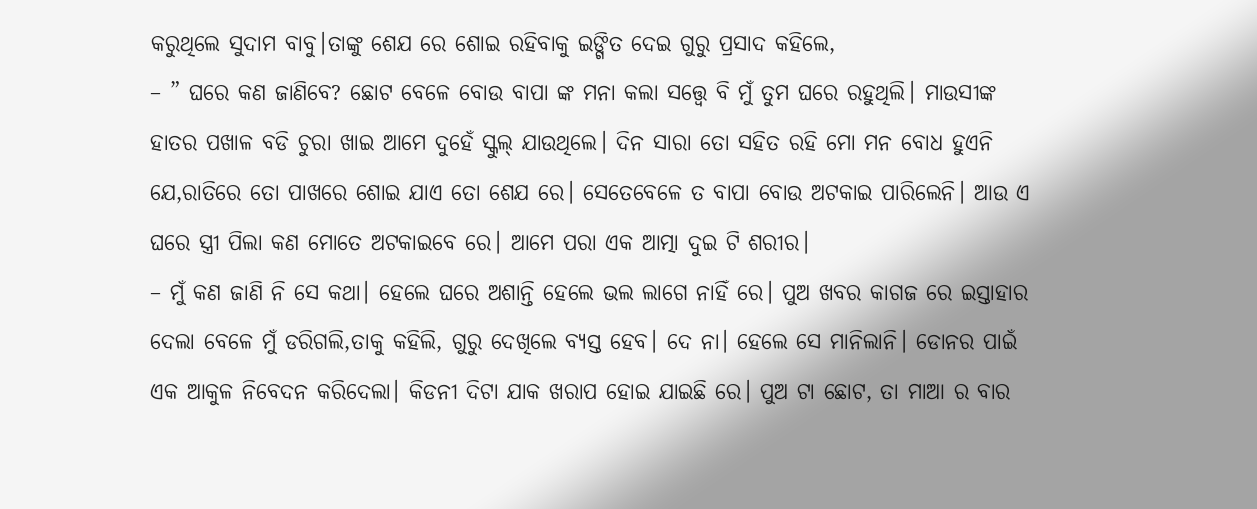କରୁଥିଲେ ସୁଦାମ ବାବୁ।ତାଙ୍କୁ ଶେଯ ରେ ଶୋଇ ରହିବାକୁ ଇଙ୍ଗିତ ଦେଇ ଗୁରୁ ପ୍ରସାଦ କହିଲେ,
– ” ଘରେ କଣ ଜାଣିବେ? ଛୋଟ ବେଳେ ବୋଉ ବାପା ଙ୍କ ମନା କଲା ସତ୍ତ୍ବେ ବି ମୁଁ ତୁମ ଘରେ ରହୁଥିଲି। ମାଉସୀଙ୍କ ହାତର ପଖାଳ ବଡି ଚୁରା ଖାଇ ଆମେ ଦୁହେଁ ସ୍କୁଲ୍ ଯାଉଥିଲେ। ଦିନ ସାରା ତୋ ସହିତ ରହି ମୋ ମନ ବୋଧ ହୁଏନି ଯେ,ରାତିରେ ତୋ ପାଖରେ ଶୋଇ ଯାଏ ତୋ ଶେଯ ରେ। ସେତେବେଳେ ତ ବାପା ବୋଉ ଅଟକାଇ ପାରିଲେନି। ଆଉ ଏ ଘରେ ସ୍ତ୍ରୀ ପିଲା କଣ ମୋତେ ଅଟକାଇବେ ରେ। ଆମେ ପରା ଏକ ଆତ୍ମା ଦୁଇ ଟି ଶରୀର।
– ମୁଁ କଣ ଜାଣି ନି ସେ କଥା। ହେଲେ ଘରେ ଅଶାନ୍ତି ହେଲେ ଭଲ ଲାଗେ ନାହିଁ ରେ। ପୁଅ ଖବର କାଗଜ ରେ ଇସ୍ତାହାର ଦେଲା ବେଳେ ମୁଁ ଡରିଗଲି,ତାକୁ କହିଲି, ଗୁରୁ ଦେଖିଲେ ବ୍ୟସ୍ତ ହେବ। ଦେ ନା। ହେଲେ ସେ ମାନିଲାନି। ଡୋନର ପାଇଁ ଏକ ଆକୁଳ ନିବେଦନ କରିଦେଲା। କିଡନୀ ଦିଟା ଯାକ ଖରାପ ହୋଇ ଯାଇଛି ରେ। ପୁଅ ଟା ଛୋଟ, ତା ମାଆ ର ବାର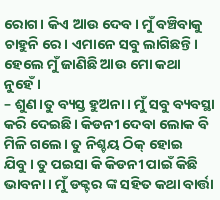ରୋଗ। କିଏ ଆଉ ଦେବ। ମୁଁ ବଞ୍ଚିବାକୁ ଚାହୁନି ରେ। ଏମାନେ ସବୁ ଲାଗିଛନ୍ତି। ହେଲେ ମୁଁ ଜାଣିଛି ଆଉ ମୋ କଥା ନୁହେଁ।
– ଶୁଣ।ତୁ ବ୍ୟସ୍ତ ହୁଅନା। ମୁଁ ସବୁ ବ୍ୟବସ୍ଥା କରି ଦେଇଛି। କିଡନୀ ଦେବା ଲୋକ ବି ମିଳି ଗଲେ। ତୁ ନିଶ୍ଚୟ ଠିକ୍ ହୋଇ ଯିବୁ। ତୁ ପଇସା କି କିଡନୀ ପାଇଁ କିଛି ଭାବନା। ମୁଁ ଡକ୍ଟର ଙ୍କ ସହିତ କଥା ବାର୍ତ୍ତା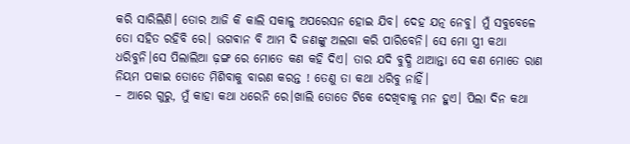କରି ସାରିଲିଣି। ତୋର ଆଜି କି କାଲି ସକାଳୁ ଅପରେସନ ହୋଇ ଯିବ। ଦେହ ଯତ୍ନ ନେବୁ। ମୁଁ ସବୁବେଳେ ତୋ ସହିତ ରହିବି ରେ। ଭଗଵାନ ବି ଆମ ଦି ଜଣଙ୍କୁ ଅଲଗା କରି ପାରିବେନି। ସେ ମୋ ସ୍ତ୍ରୀ କଥା ଧରିବୁନି।ସେ ପିଲାଲିଆ ଢ଼ଙ୍ଗ ରେ ମୋତେ କଣ କହି ଦିଏ। ତାର ଯଦି ବୁଦ୍ଧି ଥାଆନ୍ତା ସେ କଣ ମୋତେ ରାଣ ନିୟମ ପକାଇ ତୋତେ ମିଶିବାକୁ ବାରଣ କରନ୍ତ ! ତେଣୁ ତା କଥା ଧରିବୁ ନାହିଁ।
– ଆରେ ଗୁରୁ, ମୁଁ କାହା କଥା ଧରେନି ରେ।ଖାଲି ତୋତେ ଟିକେ ଦେଖିବାକୁ ମନ ହୁଏ। ପିଲା ଦିନ କଥା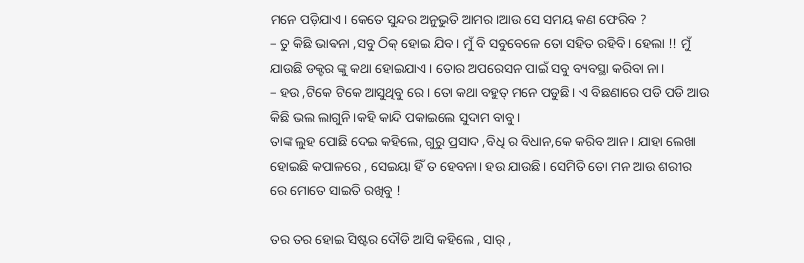ମନେ ପଡ଼ିଯାଏ। କେତେ ସୁନ୍ଦର ଅନୁଭୁତି ଆମର।ଆଉ ସେ ସମୟ କଣ ଫେରିବ ?
– ତୁ କିଛି ଭାଵନା ,ସବୁ ଠିକ୍ ହୋଇ ଯିବ। ମୁଁ ବି ସବୁବେଳେ ତୋ ସହିତ ରହିବି। ହେଲା !! ମୁଁ ଯାଉଛି ଡକ୍ଟର ଙ୍କୁ କଥା ହୋଇଯାଏ। ତୋର ଅପରେସନ ପାଇଁ ସବୁ ବ୍ୟବସ୍ଥା କରିବା ନା।
– ହଉ ,ଟିକେ ଟିକେ ଆସୁଥିବୁ ରେ। ତୋ କଥା ବହୁତ୍ ମନେ ପଡୁଛି। ଏ ବିଛଣାରେ ପଡି ପଡି ଆଉ କିଛି ଭଲ ଲାଗୁନି।କହି କାନ୍ଦି ପକାଇଲେ ସୁଦାମ ବାବୁ।
ତାଙ୍କ ଲୁହ ପୋଛି ଦେଇ କହିଲେ, ଗୁରୁ ପ୍ରସାଦ ,ବିଧି ର ବିଧାନ,କେ କରିବ ଆନ। ଯାହା ଲେଖା ହୋଇଛି କପାଳରେ , ସେଇୟା ହିଁ ତ ହେବନା। ହଉ ଯାଉଛି। ସେମିତି ତୋ ମନ ଆଉ ଶରୀର ରେ ମୋତେ ସାଇତି ରଖିବୁ !

ତର ତର ହୋଇ ସିଷ୍ଟର ଦୌଡି ଆସି କହିଲେ , ସାର୍ ,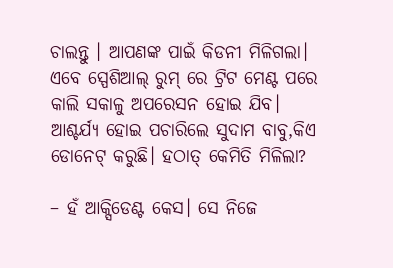ଚାଲନ୍ତୁ । ଆପଣଙ୍କ ପାଇଁ କିଡନୀ ମିଳିଗଲା। ଏବେ ସ୍ପେଶିଆଲ୍ ରୁମ୍ ରେ ଟ୍ରିଟ ମେଣ୍ଟ ପରେ କାଲି ସକାଳୁ ଅପରେସନ ହୋଇ ଯିବ।
ଆଶ୍ଚର୍ଯ୍ୟ ହୋଇ ପଚାରିଲେ ସୁଦାମ ବାବୁ,କିଏ ଡୋନେଟ୍ କରୁଛି। ହଠାତ୍ କେମିତି ମିଳିଲା?

– ହଁ ଆକ୍ସିଡେଣ୍ଟ କେସ। ସେ ନିଜେ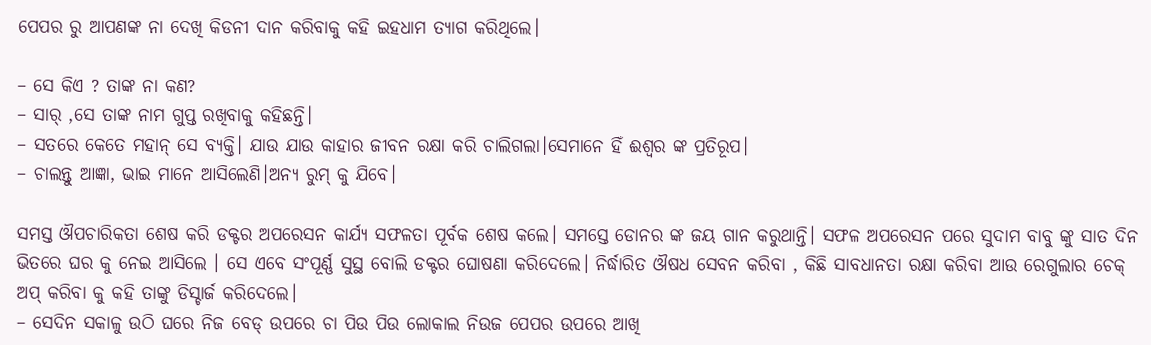ପେପର ରୁ ଆପଣଙ୍କ ନା ଦେଖି କିଡନୀ ଦାନ କରିବାକୁ କହି ଇହଧାମ ତ୍ୟାଗ କରିଥିଲେ।

– ସେ କିଏ ? ତାଙ୍କ ନା କଣ?
– ସାର୍ ,ସେ ତାଙ୍କ ନାମ ଗୁପ୍ତ ରଖିବାକୁ କହିଛନ୍ତି।
– ସତରେ କେତେ ମହାନ୍ ସେ ବ୍ୟକ୍ତି। ଯାଉ ଯାଉ କାହାର ଜୀବନ ରକ୍ଷା କରି ଚାଲିଗଲା।ସେମାନେ ହିଁ ଈଶ୍ଵର ଙ୍କ ପ୍ରତିରୂପ।
– ଚାଲନ୍ତୁ ଆଜ୍ଞା, ଭାଇ ମାନେ ଆସିଲେଣି।ଅନ୍ୟ ରୁମ୍ କୁ ଯିବେ।

ସମସ୍ତ ଔପଚାରିକତା ଶେଷ କରି ଡକ୍ଟର ଅପରେସନ କାର୍ଯ୍ୟ ସଫଳତା ପୂର୍ବକ ଶେଷ କଲେ। ସମସ୍ତେ ଡୋନର ଙ୍କ ଜୟ ଗାନ କରୁଥାନ୍ତି। ସଫଳ ଅପରେସନ ପରେ ସୁଦାମ ବାବୁ ଙ୍କୁ ସାତ ଦିନ ଭିତରେ ଘର କୁ ନେଇ ଆସିଲେ । ସେ ଏବେ ସଂପୂର୍ଣ୍ଣ ସୁସ୍ଥ ବୋଲି ଡକ୍ଟର ଘୋଷଣା କରିଦେଲେ। ନିର୍ଦ୍ଧାରିତ ଔଷଧ ସେବନ କରିବା , କିଛି ସାବଧାନତା ରକ୍ଷା କରିବା ଆଉ ରେଗୁଲାର ଚେକ୍ ଅପ୍ କରିବା କୁ କହି ତାଙ୍କୁ ଡିସ୍ଚାର୍ଜ କରିଦେଲେ।
– ସେଦିନ ସକାଳୁ ଉଠି ଘରେ ନିଜ ବେଡ୍ ଉପରେ ଚା ପିଉ ପିଉ ଲୋକାଲ ନିଉଜ ପେପର ଉପରେ ଆଖି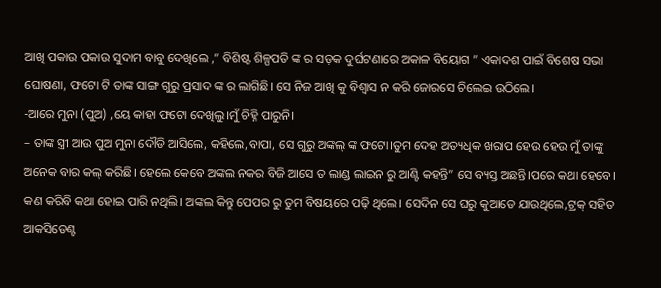ଆଖି ପକାଉ ପକାଉ ସୁଦାମ ବାବୁ ଦେଖିଲେ ,” ବିଶିଷ୍ଟ ଶିଳ୍ପପତି ଙ୍କ ର ସଡ଼କ ଦୁର୍ଘଟଣାରେ ଅକାଳ ବିୟୋଗ ” ଏକାଦଶ ପାଇଁ ବିଶେଷ ସଭା ଘୋଷଣା, ଫଟୋ ଟି ତାଙ୍କ ସାଙ୍ଗ ଗୁରୁ ପ୍ରସାଦ ଙ୍କ ର ଲାଗିଛି। ସେ ନିଜ ଆଖି କୁ ବିଶ୍ୱାସ ନ କରି ଜୋରସେ ଚିଲେଇ ଉଠିଲେ।
-ଆରେ ମୁନା (ପୁଅ) ,ୟେ କାହା ଫଟୋ ଦେଖିଲୁ।ମୁଁ ଚିହ୍ନି ପାରୁନି।
– ତାଙ୍କ ସ୍ତ୍ରୀ ଆଉ ପୁଅ ମୁନା ଦୌଡି ଆସିଲେ, କହିଲେ,ବାପା, ସେ ଗୁରୁ ଅଙ୍କଲ୍ ଙ୍କ ଫଟୋ।ତୁମ ଦେହ ଅତ୍ୟଧିକ ଖରାପ ହେଉ ହେଉ ମୁଁ ତାଙ୍କୁ ଅନେକ ବାର କଲ୍ କରିଛି। ହେଲେ କେବେ ଅଙ୍କଲ ନକର ବିଜି ଆସେ ତ ଲାଣ୍ଡ ଲାଇନ ରୁ ଆଣ୍ଟି କହନ୍ତି” ସେ ବ୍ୟସ୍ତ ଅଛନ୍ତି।ପରେ କଥା ହେବେ। କଣ କରିବି କଥା ହୋଇ ପାରି ନଥିଲି। ଅଙ୍କଲ କିନ୍ତୁ ପେପର ରୁ ତୁମ ବିଷୟରେ ପଢ଼ି ଥିଲେ। ସେଦିନ ସେ ଘରୁ କୁଆଡେ ଯାଉଥିଲେ,ଟ୍ରକ୍ ସହିତ ଆକସିଡେଣ୍ଟ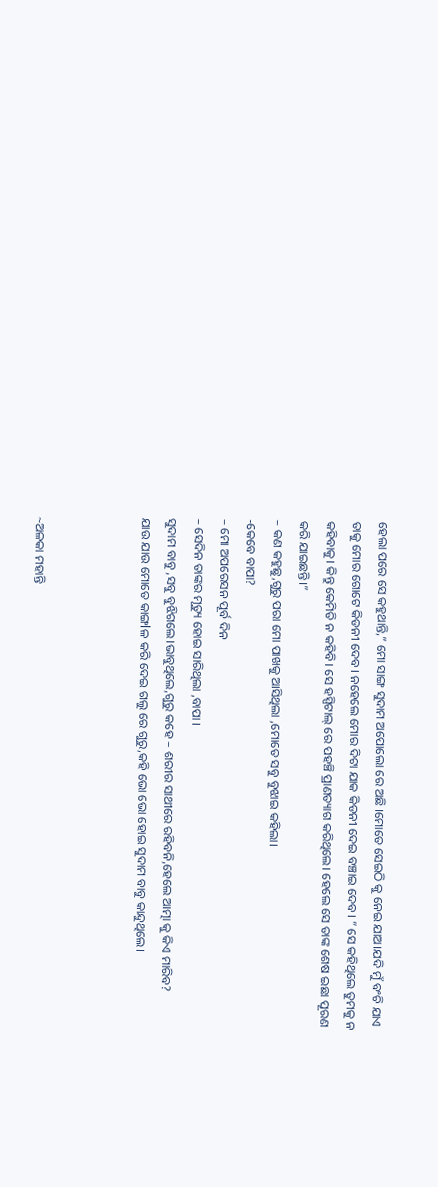ହେଲା ପରେ ସେ କହୁଥାନ୍ତି,” ମୋ ସାଙ୍ଗ ସୁଦାମ ଅପୋଲୋ ରେ ଅଛି ।ମୋତେ ସେଇଠି କୁ ନେଇ ଯାଅ।ଯଦି ମୁଁ ବଂଚି ଯାଏ ତାକୁ ମୋର ଗୋଟେ କିଡନୀ ଦେବ। ନହେଲେ ମୋର ଦିଟା ଯାକ କିଡନୀ ଦେଇ ବଞ୍ଚାଇ ଦେବ। ” ସେ କହିଥିଲେ ତୁମକୁ ନ କହିବାକୁ। କିନ୍ତୁ କେମିତି ନ କହିବି। ସେ ହସ୍ପିଟାଲ୍ ରେ ପହଞ୍ଚି ପ୍ରାଣତ୍ୟାଗ କରିଥିଲେ। ହେଲେ ସେ ତାଙ୍କ ଶେଷ ଇଛା ପୂରଣ କରି ଯାଇଛନ୍ତି।”
– କଣ କହୁଛୁ,ଗୁରୁ ପରା ମୋ ପାଖକୁ ଆସିଥିଲା ,ମୋତେ ସବୁ ବୁଝାଇ କହିଲା।
-କେବେ ବାପା?
– ମୋ ଅପରେସନ ପୂର୍ବ ଦିନ
– ସେଦିନ ତାଙ୍କର ମୃତ୍ୟୁ ହୋଇ ସାରିଥିଲା ,ବାପା ।
ସୁଦାମ ବାବୁ ,ସବୁ ବୁଝିଗଲେ।ଭାବୁଥିଲେ,ଗୁରୁ କହେ – ଶରୀର ସାଥୀରେ ରହିବନି,ହେଲେ ଆତ୍ମା କୁ କିଏ ମାରିବ?
ଯାଉ ଯାଉ ମୋତେ କାଙ୍ଗlଳ କରି ଦେଇ ଗଲୁ ରେ ଗୁରୁ,କହି ଭୋ ଭୋ ହୋଇ ସୁଦାମ ବାବୁ କାନ୍ଦୁଥିଲେ।



~ଅଳକା ମହାନ୍ତି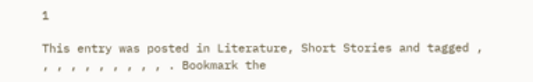1

This entry was posted in Literature, Short Stories and tagged , , , , , , , , , , . Bookmark the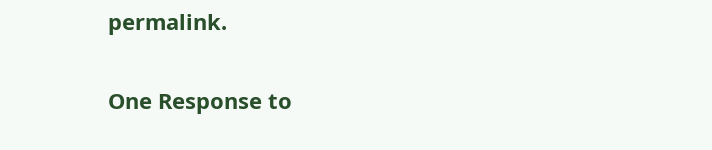permalink.

One Response to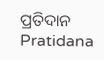ପ୍ରତିଦାନ Pratidana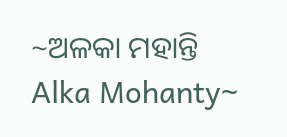~ଅଳକା ମହାନ୍ତି Alka Mohanty~